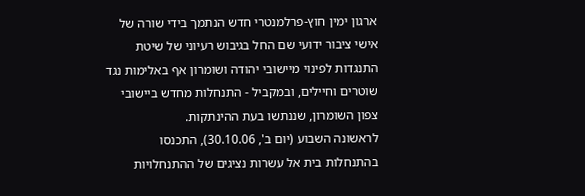ארגון ימין חוץ-פרלמנטרי חדש הנתמך בידי שורה של אישי ציבור ידועי שם החל בגיבוש רעיוני של שיטת התנגדות לפינוי מיישובי יהודה ושומרון אף באלימות נגד שוטרים וחיילים, ובמקביל - התנחלות מחדש ביישובי צפון השומרון, שננתשו בעת ההינתקות.
לראשונה השבוע (יום ב', 30.10.06), התכנסו בהתנחלות בית אל עשרות נציגים של ההתנחלויות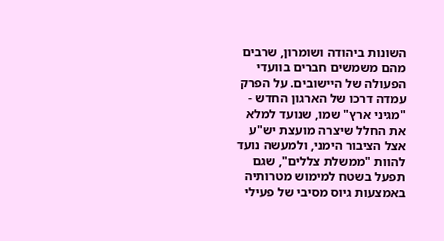השונות ביהודה ושומרון, שרבים מהם משמשים חברים בוועדי הפעולה של היישובים. על הפרק עמדה דרכו של הארגון החדש - "מגיני ארץ" שמו, שנועד למלא את החלל שיצרה מועצת יש"ע אצל הציבור הימני, ולמעשה נועד להוות "ממשלת צללים", שגם תפעל בשטח למימוש מטרותיה באמצעות גיוס מסיבי של פעילי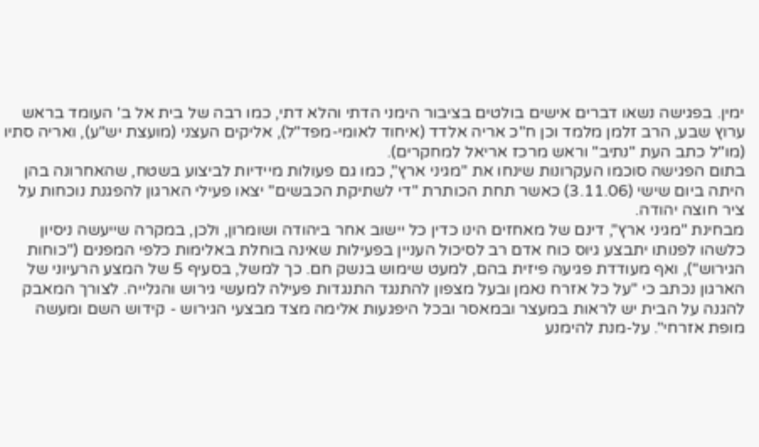ימין. בפגישה נשאו דברים אישים בולטים בציבור הימני הדתי והלא דתי, כמו רבה של בית אל ב' העומד בראש ערוץ שבע, הרב זלמן מלמד וכן ח"כ אריה אלדד (איחוד לאומי-מפד"ל), אליקים העצני (מועצת יש"ע), ואריה סתיו (מו"ל כתב העת "נתיב" וראש מרכז אריאל למחקרים).
בתום הפגישה סוכמו העקרונות שינחו את "מגיני ארץ", כמו גם פעולות מיידיות לביצוע בשטח, שהאחרונה בהן היתה ביום שישי (3.11.06) כאשר תחת הכותרת "די לשתיקת הכבשים" יצאו פעילי הארגון להפגנת נוכחות על ציר חוצה יהודה.
מבחינת "מגיני ארץ", דינם של מאחזים הינו כדין כל יישוב אחר ביהודה ושומרון, ולכן, במקרה שייעשה ניסיון כלשהו לפנותו יתבצע גיוס כוח אדם רב לסיכול העניין בפעילות שאינה בוחלת באלימות כלפי המפנים ("כוחות הגירוש"), ואף מעודדת פגיעה פיזית בהם, למעט שימוש בנשק חם. כך למשל, בסעיף 5 של המצע הרעיוני של הארגון נכתב כי "על כל אזרח נאמן ובעל מצפון להתנגד התנגדות פעילה למעשי גירוש והגלייה. לצורך המאבק להגנה על הבית יש לראות במעצר ובמאסר ובכל היפגעות אלימה מצד מבצעי הגירוש - קידוש השם ומעשה מופת אזרחי". על-מנת להימנע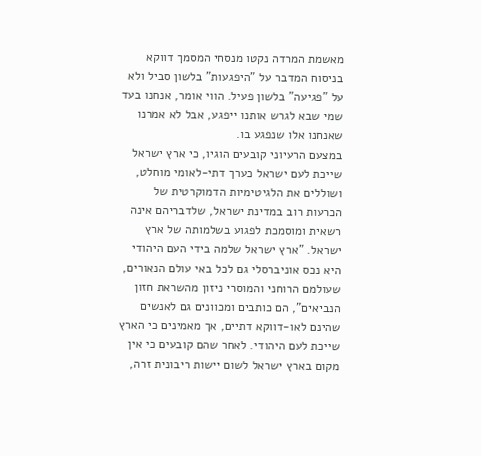מאשמת המרדה נקטו מנסחי המסמך דווקא בניסוח המדבר על "היפגעות" בלשון סביל ולא על "פגיעה" בלשון פעיל. הווי אומר, אנחנו בעד שמי שבא לגרש אותנו ייפגע, אבל לא אמרנו שאנחנו אלו שנפגע בו.
במצעם הרעיוני קובעים הוגיו, כי ארץ ישראל שייכת לעם ישראל כערך דתי-לאומי מוחלט, ושוללים את הלגיטימיות הדמוקרטית של הכרעות רוב במדינת ישראל, שלדבריהם אינה רשאית ומוסמכת לפגוע בשלמותה של ארץ ישראל. "ארץ ישראל שלמה בידי העם היהודי היא נכס אוניברסלי גם לכל באי עולם הנאורים, שעולמם הרוחני והמוסרי ניזון מהשראת חזון הנביאים", הם כותבים ומכוונים גם לאנשים שהינם לאו-דווקא דתיים, אך מאמינים כי הארץ שייכת לעם היהודי. לאחר שהם קובעים כי אין מקום בארץ ישראל לשום יישות ריבונית זרה,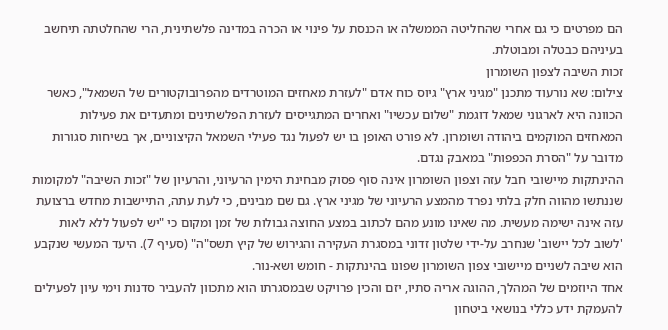הם מפרטים כי גם אחרי שהחליטה הממשלה או הכנסת על פינוי או הכרה במדינה פלשתינית, הרי שהחלטתה תיחשב בעיניהם כבטלה ומבוטלת.
זכות השיבה לצפון השומרון
צילום: שא נורעוד מתכנן "מגיני ארץ" גיוס כוח אדם "לעזרת מאחזים המוטרדים מהפרובוקטורים של השמאל", כאשר הכוונה היא לארגוני שמאל דוגמת "שלום עכשיו" ואחרים המתגייסים לעזרת הפלשתינים ומתעדים את פעילות המאחזים המוקמים ביהודה ושומרון. לא פורט האופן בו יש לפעול נגד פעילי השמאל הקיצוניים, אך בשיחות סגורות מדובר על "הסרת הכפפות" במאבק נגדם.
ההינתקות מיישובי חבל עזה וצפון השומרון אינה סוף פסוק מבחינת הימין הרעיוני, והרעיון של "זכות השיבה" למקומות שננתשו מהווה חלק בלתי נפרד מהמצע הרעיוני של מגיני ארץ. גם שם מבינים, כי לעת עתה, התיישבות מחדש ברצועת עזה אינה ישימה מעשית. מה שאינו מונע מהם לכתוב במצע החוצה גבולות של זמן ומקום כי "יש לפעול ללא לאות 'לשוב לכל יישוב' שנחרב על-ידי שלטון זדוני במסגרת העקירה והגירוש של קיץ תשס"ה" (סעיף 7). היעד המעשי שנקבע הוא שיבה לשניים מיישובי צפון השומרון שפונו בהינתקות - חומש ושא-נור.
אחד היוזמים של המהלך, ההוגה אריה סתיו, יזם והכין פרויקט שבמסגרתו הוא מתכוון להעביר סדנות וימי עיון לפעילים להעמקת ידע כללי בנושאי ביטחון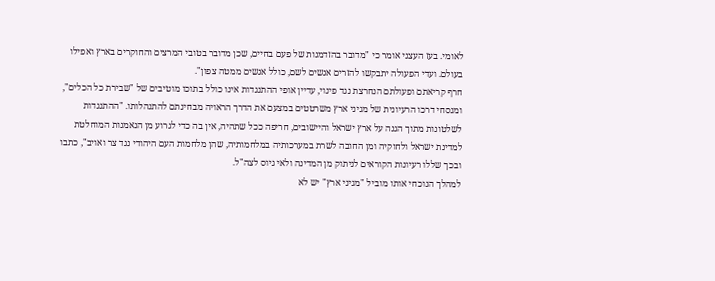לאומי. בעז העצני אומר כי "מדובר בהזדמנות של פעם בחיים, שכן מדובר בטובי המרצים והחוקרים בארץ ואפילו בעולם. ועדי הפעולה יתבקשו להזרים אנשים לשם, כולל אנשים ממטה צפון".
חרף קריאתם ופעולתם הנחרצת נגד פינוי, עדיין אופי ההתנגדות אינו כולל בתוכו מוטיבים של "שבירת כל הכלים", ומנסחי דרכו הרעיונית של מגיני ארץ משרטטים במצעם את הדרך הראויה מבחינתם להתנהלותו. "ההתנגדות לשלטונות מתוך הגנה על ארץ ישראל והיישובים, חריפה ככל שתהיה, אין בה כדי לגרוע מן הנאמנות המוחלטת למדינת ישראל ולחוקיה ומן החובה לשרת במערכותיה במלחמותיה, שהן מלחמות העם היהודי נגד צר ואויב", כתבו ובכך שללו רעיונות הקוראים לניתוק מן המדינה ולאי גיוס לצה"ל.
למהלך הנוכחי אותו מוביל "מגיני ארץ" יש לא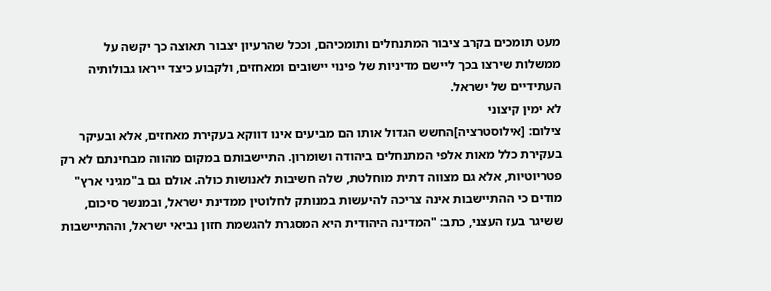מעט תומכים בקרב ציבור המתנחלים ותומכיהם, וככל שהרעיון יצבור תאוצה כך יקשה על ממשלות שירצו בכך ליישם מדיניות של פינוי יישובים ומאחזים, ולקבוע כיצד ייראו גבולותיה העתידיים של ישראל.
לא ימין קיצוני
צילום: [אילוסטרציה]החשש הגדול אותו הם מביעים אינו דווקא בעקירת מאחזים, אלא ובעיקר בעקירת כלל מאות אלפי המתנחלים ביהודה ושומרון. התיישבותם במקום מהווה מבחינתם לא רק פטריוטיות, אלא גם מצווה דתית מוחלטת, שלה חשיבות לאנושות כולה. אולם גם ב"מגיני ארץ" מודים כי ההתיישבות אינה צריכה להיעשות במנותק לחלוטין ממדינת ישראל, ובמנשר סיכום, ששיגר בעז העצני, כתב: "המדינה היהודית היא המסגרת להגשמת חזון נביאי ישראל, וההתיישבות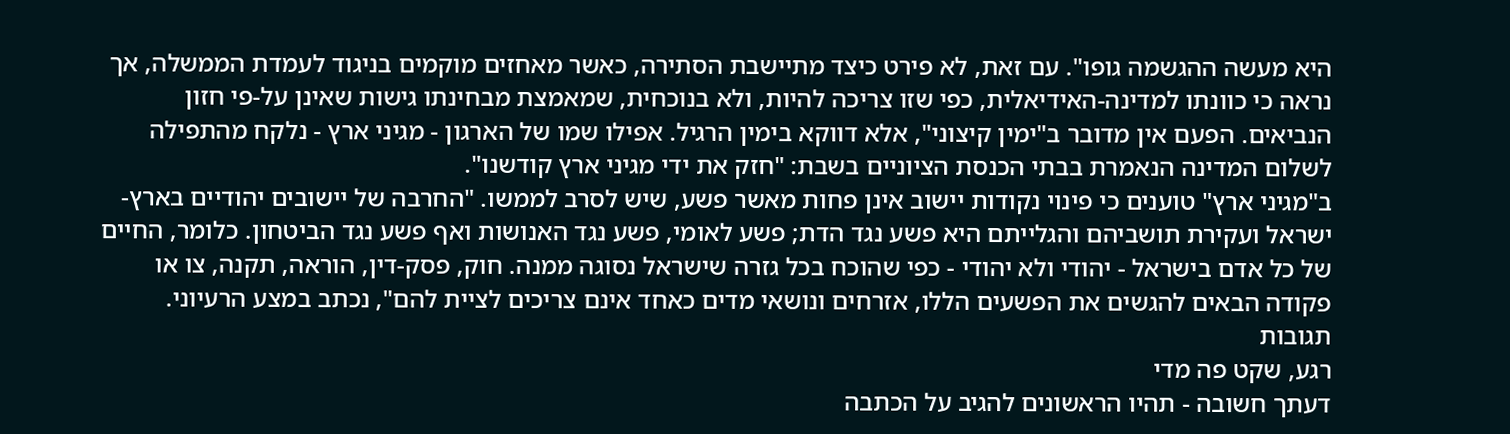היא מעשה ההגשמה גופו". עם זאת, לא פירט כיצד מתיישבת הסתירה, כאשר מאחזים מוקמים בניגוד לעמדת הממשלה, אך נראה כי כוונתו למדינה-האידיאלית, כפי שזו צריכה להיות, ולא בנוכחית, שמאמצת מבחינתו גישות שאינן על-פי חזון הנביאים. הפעם אין מדובר ב"ימין קיצוני", אלא דווקא בימין הרגיל. אפילו שמו של הארגון - מגיני ארץ - נלקח מהתפילה לשלום המדינה הנאמרת בבתי הכנסת הציוניים בשבת: "חזק את ידי מגיני ארץ קודשנו".
ב"מגיני ארץ" טוענים כי פינוי נקודות יישוב אינן פחות מאשר פשע, שיש לסרב לממשו. "החרבה של יישובים יהודיים בארץ-ישראל ועקירת תושביהם והגלייתם היא פשע נגד הדת; פשע לאומי, פשע נגד האנושות ואף פשע נגד הביטחון. כלומר, החיים של כל אדם בישראל - יהודי ולא יהודי - כפי שהוכח בכל גזרה שישראל נסוגה ממנה. חוק, פסק-דין, הוראה, תקנה, צו או פקודה הבאים להגשים את הפשעים הללו, אזרחים ונושאי מדים כאחד אינם צריכים לציית להם", נכתב במצע הרעיוני.
תגובות
רגע, שקט פה מדי
דעתך חשובה - תהיו הראשונים להגיב על הכתבה